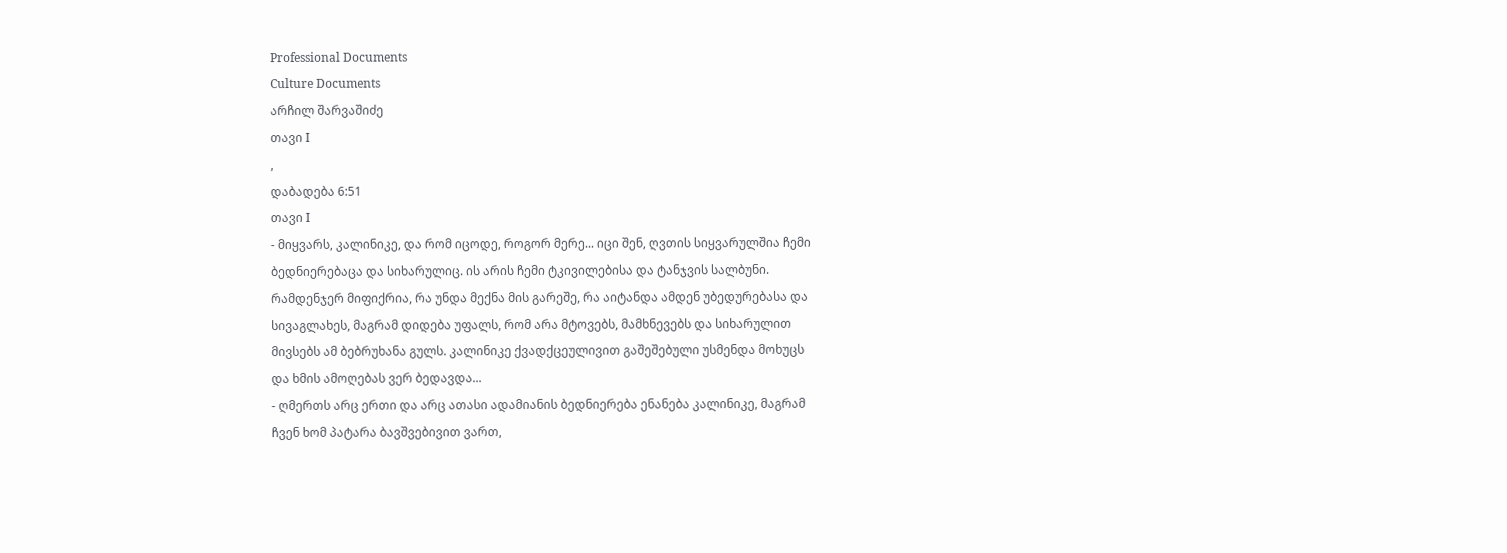Professional Documents
Culture Documents
არჩილ შარვაშიძე
თავი I
,
დაბადება 6:51
თავი I
- მიყვარს, კალინიკე, და რომ იცოდე, როგორ მერე... იცი შენ, ღვთის სიყვარულშია ჩემი
ბედნიერებაცა და სიხარულიც. ის არის ჩემი ტკივილებისა და ტანჯვის სალბუნი.
რამდენჯერ მიფიქრია, რა უნდა მექნა მის გარეშე, რა აიტანდა ამდენ უბედურებასა და
სივაგლახეს, მაგრამ დიდება უფალს, რომ არა მტოვებს, მამხნევებს და სიხარულით
მივსებს ამ ბებრუხანა გულს. კალინიკე ქვადქცეულივით გაშეშებული უსმენდა მოხუცს
და ხმის ამოღებას ვერ ბედავდა...
- ღმერთს არც ერთი და არც ათასი ადამიანის ბედნიერება ენანება კალინიკე, მაგრამ
ჩვენ ხომ პატარა ბავშვებივით ვართ,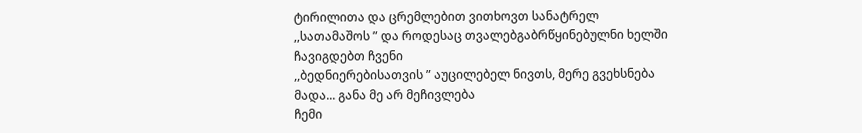ტირილითა და ცრემლებით ვითხოვთ სანატრელ
,,სათამაშოს ” და როდესაც თვალებგაბრწყინებულნი ხელში ჩავიგდებთ ჩვენი
,,ბედნიერებისათვის ” აუცილებელ ნივთს, მერე გვეხსნება მადა... განა მე არ მეჩივლება
ჩემი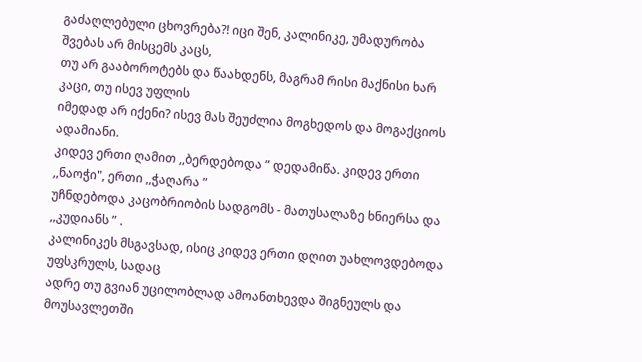გაძაღლებული ცხოვრება?! იცი შენ, კალინიკე, უმადურობა შვებას არ მისცემს კაცს,
თუ არ გააბოროტებს და წაახდენს, მაგრამ რისი მაქნისი ხარ კაცი, თუ ისევ უფლის
იმედად არ იქენი? ისევ მას შეუძლია მოგხედოს და მოგაქციოს ადამიანი.
კიდევ ერთი ღამით ,,ბერდებოდა ” დედამიწა. კიდევ ერთი ,,ნაოჭი", ერთი ,,ჭაღარა ”
უჩნდებოდა კაცობრიობის სადგომს - მათუსალაზე ხნიერსა და ,,კუდიანს ” .
კალინიკეს მსგავსად, ისიც კიდევ ერთი დღით უახლოვდებოდა უფსკრულს, სადაც
ადრე თუ გვიან უცილობლად ამოანთხევდა შიგნეულს და მოუსავლეთში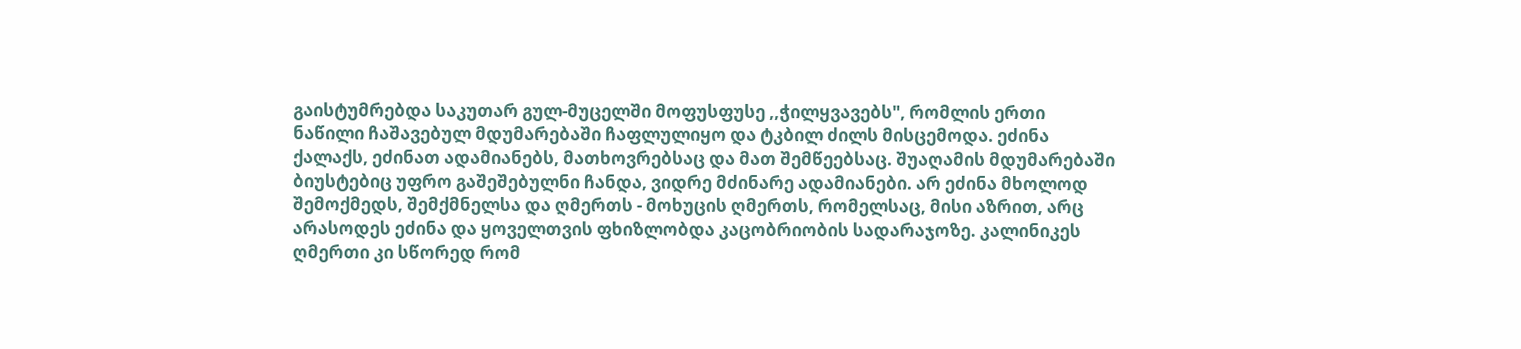გაისტუმრებდა საკუთარ გულ-მუცელში მოფუსფუსე ,,ჭილყვავებს", რომლის ერთი
ნაწილი ჩაშავებულ მდუმარებაში ჩაფლულიყო და ტკბილ ძილს მისცემოდა. ეძინა
ქალაქს, ეძინათ ადამიანებს, მათხოვრებსაც და მათ შემწეებსაც. შუაღამის მდუმარებაში
ბიუსტებიც უფრო გაშეშებულნი ჩანდა, ვიდრე მძინარე ადამიანები. არ ეძინა მხოლოდ
შემოქმედს, შემქმნელსა და ღმერთს - მოხუცის ღმერთს, რომელსაც, მისი აზრით, არც
არასოდეს ეძინა და ყოველთვის ფხიზლობდა კაცობრიობის სადარაჯოზე. კალინიკეს
ღმერთი კი სწორედ რომ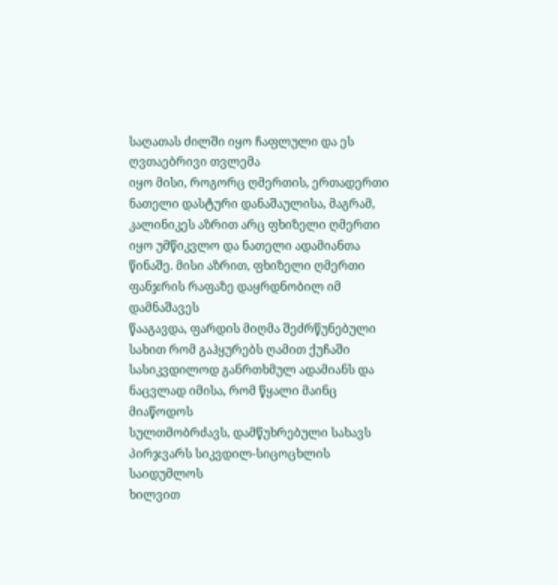საღათას ძილში იყო ჩაფლული და ეს ღვთაებრივი თვლემა
იყო მისი, როგორც ღმერთის, ერთადერთი ნათელი დასტური დანაშაულისა, მაგრამ,
კალინიკეს აზრით არც ფხიზელი ღმერთი იყო უმწიკვლო და ნათელი ადამიანთა
წინაშე. მისი აზრით, ფხიზელი ღმერთი ფანჯრის რაფაზე დაყრდნობილ იმ დამნაშავეს
წააგავდა, ფარდის მიღმა შეძრწუნებული სახით რომ გაჰყურებს ღამით ქუჩაში
სასიკვდილოდ განრთხმულ ადამიანს და ნაცვლად იმისა, რომ წყალი მაინც მიაწოდოს
სულთმობრძავს, დამწუხრებული სახავს პირჯვარს სიკვდილ-სიცოცხლის საიდუმლოს
ხილვით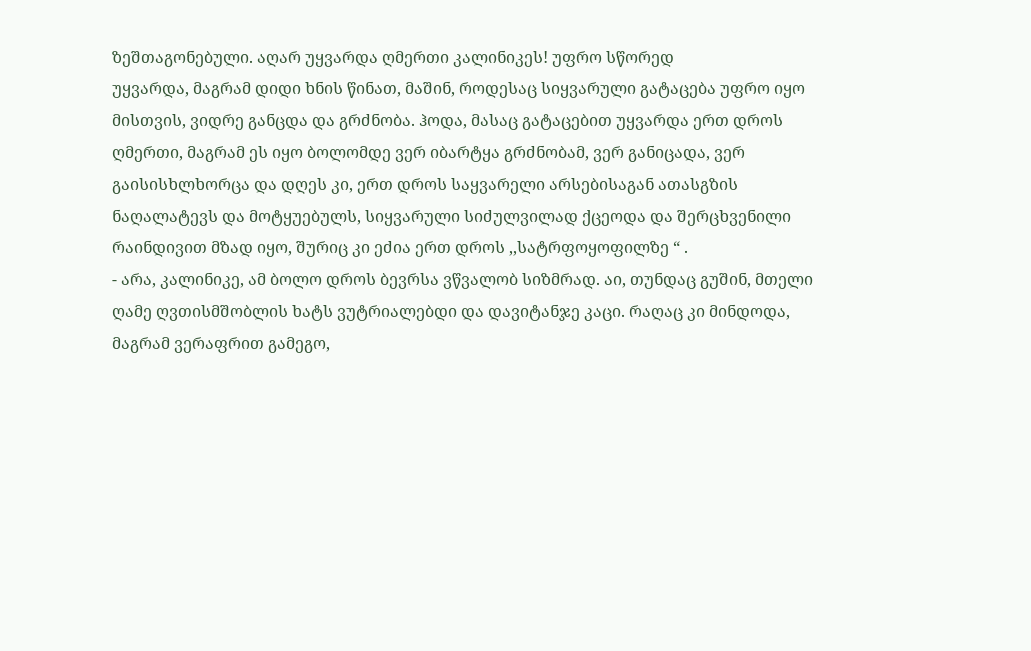ზეშთაგონებული. აღარ უყვარდა ღმერთი კალინიკეს! უფრო სწორედ
უყვარდა, მაგრამ დიდი ხნის წინათ, მაშინ, როდესაც სიყვარული გატაცება უფრო იყო
მისთვის, ვიდრე განცდა და გრძნობა. ჰოდა, მასაც გატაცებით უყვარდა ერთ დროს
ღმერთი, მაგრამ ეს იყო ბოლომდე ვერ იბარტყა გრძნობამ, ვერ განიცადა, ვერ
გაისისხლხორცა და დღეს კი, ერთ დროს საყვარელი არსებისაგან ათასგზის
ნაღალატევს და მოტყუებულს, სიყვარული სიძულვილად ქცეოდა და შერცხვენილი
რაინდივით მზად იყო, შურიც კი ეძია ერთ დროს ,,სატრფოყოფილზე “ .
- არა, კალინიკე, ამ ბოლო დროს ბევრსა ვწვალობ სიზმრად. აი, თუნდაც გუშინ, მთელი
ღამე ღვთისმშობლის ხატს ვუტრიალებდი და დავიტანჯე კაცი. რაღაც კი მინდოდა,
მაგრამ ვერაფრით გამეგო,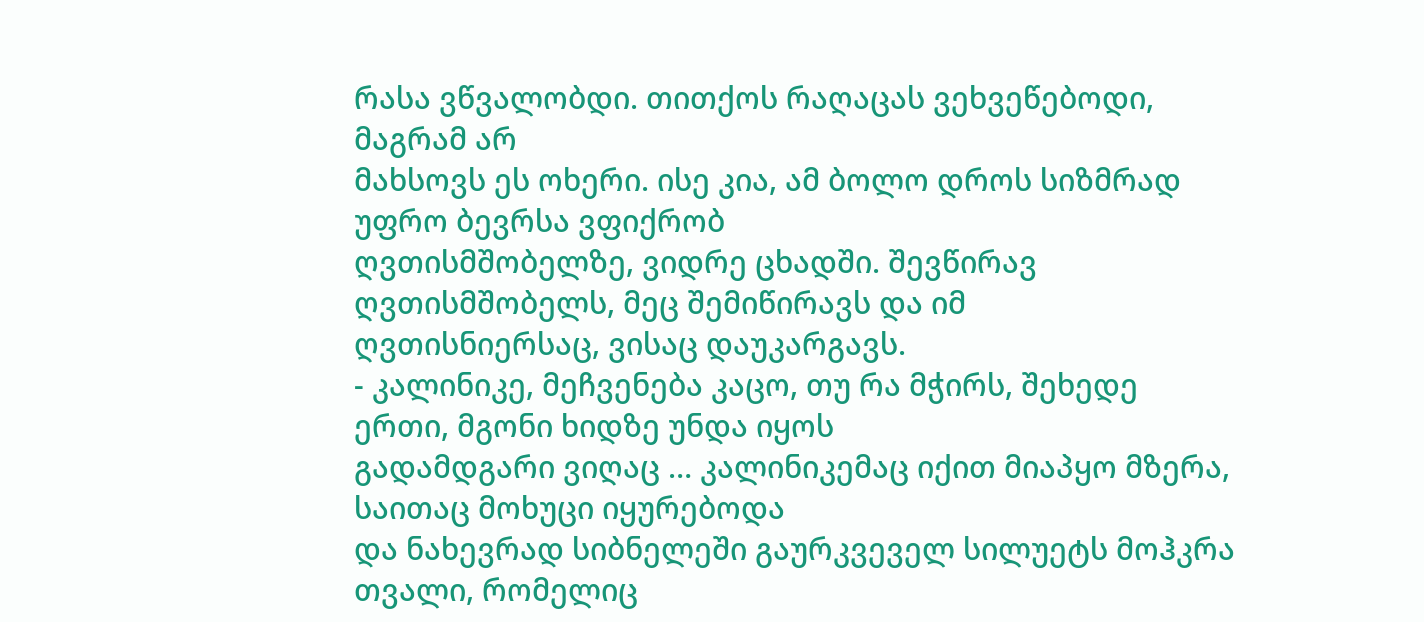რასა ვწვალობდი. თითქოს რაღაცას ვეხვეწებოდი, მაგრამ არ
მახსოვს ეს ოხერი. ისე კია, ამ ბოლო დროს სიზმრად უფრო ბევრსა ვფიქრობ
ღვთისმშობელზე, ვიდრე ცხადში. შევწირავ ღვთისმშობელს, მეც შემიწირავს და იმ
ღვთისნიერსაც, ვისაც დაუკარგავს.
- კალინიკე, მეჩვენება კაცო, თუ რა მჭირს, შეხედე ერთი, მგონი ხიდზე უნდა იყოს
გადამდგარი ვიღაც … კალინიკემაც იქით მიაპყო მზერა, საითაც მოხუცი იყურებოდა
და ნახევრად სიბნელეში გაურკვეველ სილუეტს მოჰკრა თვალი, რომელიც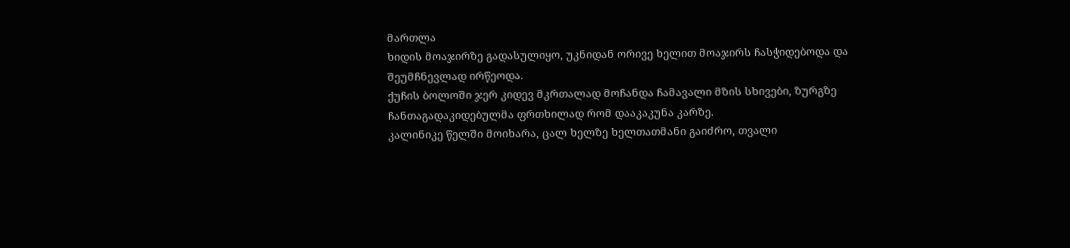მართლა
ხიდის მოაჯირზე გადასულიყო, უკნიდან ორივე ხელით მოაჯირს ჩასჭიდებოდა და
შეუმჩნევლად ირწეოდა.
ქუჩის ბოლოში ჯერ კიდევ მკრთალად მოჩანდა ჩამავალი მზის სხივები, ზურგზე
ჩანთაგადაკიდებულმა ფრთხილად რომ დააკაკუნა კარზე.
კალინიკე წელში მოიხარა, ცალ ხელზე ხელთათმანი გაიძრო, თვალი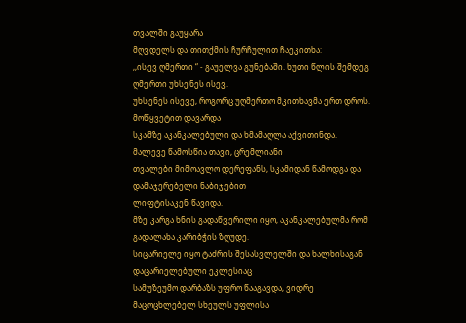თვალში გაუყარა
მღვდელს და თითქმის ჩურჩულით ჩაეკითხა:
,,ისევ ღმერთი “ - გაუელვა გუნებაში. ხუთი წლის შემდეგ ღმერთი უხსენეს ისევ.
უხსენეს ისევე, როგორც უღმერთო მკითხავმა ერთ დროს. მოწყვეტით დავარდა
სკამზე აკანკალებული და ხმამაღლა აქვითინდა. მალევე წამოსწია თავი, ცრემლიანი
თვალები მიმოავლო დერეფანს, სკამიდან წამოდგა და დამაჯერებელი ნაბიჯებით
ლიფტისაკენ წავიდა.
მზე კარგა ხნის გადაწვერილი იყო, აკანკალებულმა რომ გადალახა კარიბჭის ზღუდე.
სიცარიელე იყო ტაძრის შესასვლელში და ხალხისაგან დაცარიელებული ეკლესიაც
სამუზეუმო დარბაზს უფრო წააგავდა, ვიდრე მაცოცხლებელ სხეულს უფლისა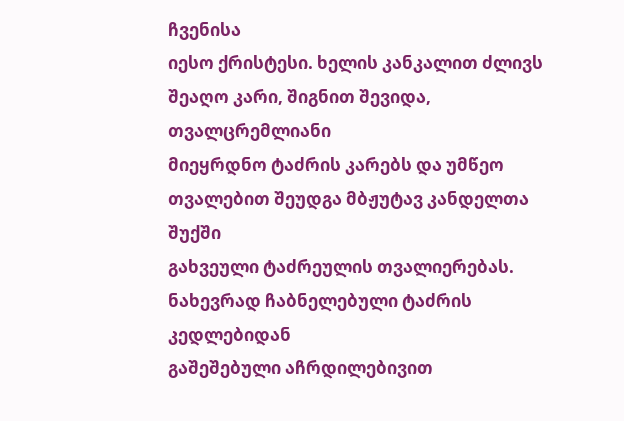ჩვენისა
იესო ქრისტესი. ხელის კანკალით ძლივს შეაღო კარი, შიგნით შევიდა, თვალცრემლიანი
მიეყრდნო ტაძრის კარებს და უმწეო თვალებით შეუდგა მბჟუტავ კანდელთა შუქში
გახვეული ტაძრეულის თვალიერებას. ნახევრად ჩაბნელებული ტაძრის კედლებიდან
გაშეშებული აჩრდილებივით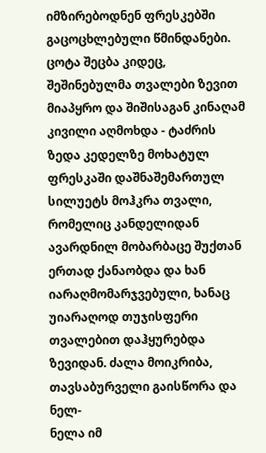იმზირებოდნენ ფრესკებში გაცოცხლებული წმინდანები.
ცოტა შეცბა კიდეც, შეშინებულმა თვალები ზევით მიაპყრო და შიშისაგან კინაღამ
კივილი აღმოხდა - ტაძრის ზედა კედელზე მოხატულ ფრესკაში დაშნაშემართულ
სილუეტს მოჰკრა თვალი, რომელიც კანდელიდან ავარდნილ მობარბაცე შუქთან
ერთად ქანაობდა და ხან იარაღმომარჯვებული, ხანაც უიარაღოდ თუჯისფერი
თვალებით დაჰყურებდა ზევიდან. ძალა მოიკრიბა, თავსაბურველი გაისწორა და ნელ-
ნელა იმ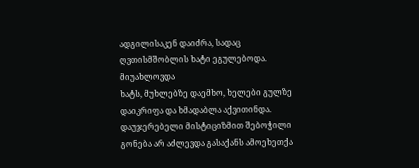ადგილისაკენ დაიძრა, სადაც ღვთისმშობლის ხატი ეგულებოდა. მიუახლოვდა
ხატს, მუხლებზე დაემხო, ხელები გულზე დაიკრიფა და ხმადაბლა აქვითინდა.
დაუჯერებელი მისტიციზმით შებოჭილი გონება არ აძლევდა გასაქანს ამოეხეთქა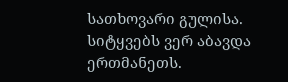სათხოვარი გულისა. სიტყვებს ვერ აბავდა ერთმანეთს.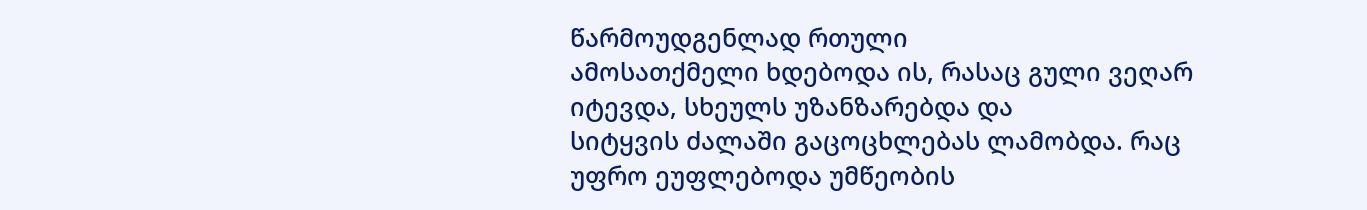წარმოუდგენლად რთული
ამოსათქმელი ხდებოდა ის, რასაც გული ვეღარ იტევდა, სხეულს უზანზარებდა და
სიტყვის ძალაში გაცოცხლებას ლამობდა. რაც უფრო ეუფლებოდა უმწეობის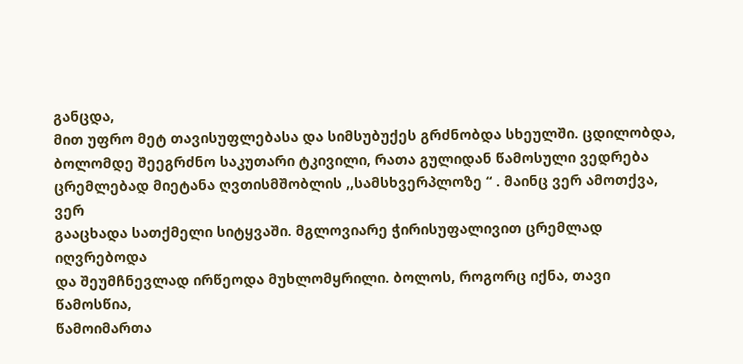განცდა,
მით უფრო მეტ თავისუფლებასა და სიმსუბუქეს გრძნობდა სხეულში. ცდილობდა,
ბოლომდე შეეგრძნო საკუთარი ტკივილი, რათა გულიდან წამოსული ვედრება
ცრემლებად მიეტანა ღვთისმშობლის ,,სამსხვერპლოზე “ . მაინც ვერ ამოთქვა, ვერ
გააცხადა სათქმელი სიტყვაში. მგლოვიარე ჭირისუფალივით ცრემლად იღვრებოდა
და შეუმჩნევლად ირწეოდა მუხლომყრილი. ბოლოს, როგორც იქნა, თავი წამოსწია,
წამოიმართა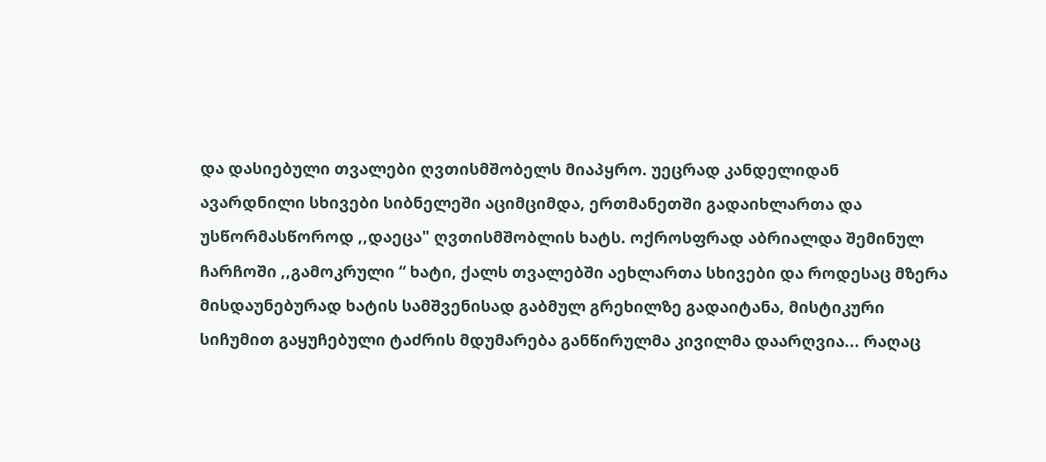და დასიებული თვალები ღვთისმშობელს მიაპყრო. უეცრად კანდელიდან
ავარდნილი სხივები სიბნელეში აციმციმდა, ერთმანეთში გადაიხლართა და
უსწორმასწოროდ ,,დაეცა" ღვთისმშობლის ხატს. ოქროსფრად აბრიალდა შემინულ
ჩარჩოში ,,გამოკრული “ ხატი, ქალს თვალებში აეხლართა სხივები და როდესაც მზერა
მისდაუნებურად ხატის სამშვენისად გაბმულ გრეხილზე გადაიტანა, მისტიკური
სიჩუმით გაყუჩებული ტაძრის მდუმარება განწირულმა კივილმა დაარღვია... რაღაც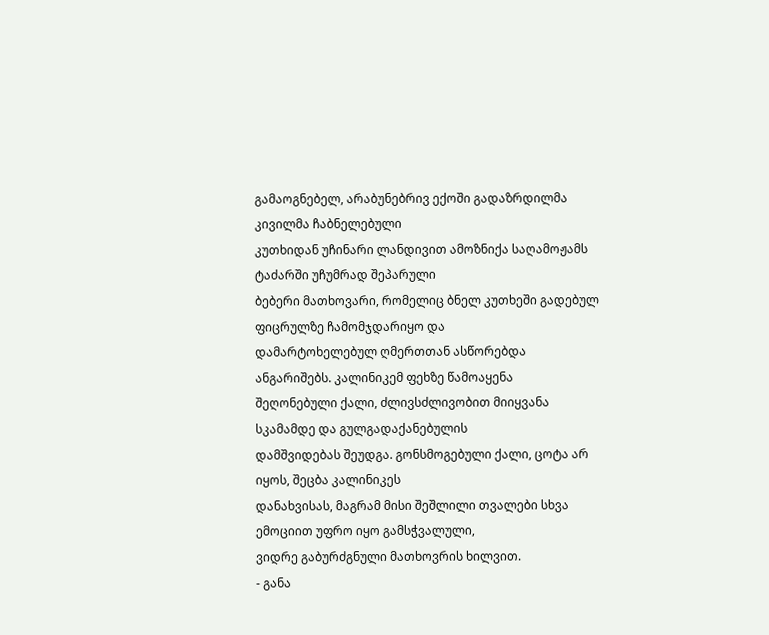გამაოგნებელ, არაბუნებრივ ექოში გადაზრდილმა კივილმა ჩაბნელებული
კუთხიდან უჩინარი ლანდივით ამოზნიქა საღამოჟამს ტაძარში უჩუმრად შეპარული
ბებერი მათხოვარი, რომელიც ბნელ კუთხეში გადებულ ფიცრულზე ჩამომჯდარიყო და
დამარტოხელებულ ღმერთთან ასწორებდა ანგარიშებს. კალინიკემ ფეხზე წამოაყენა
შეღონებული ქალი, ძლივსძლივობით მიიყვანა სკამამდე და გულგადაქანებულის
დამშვიდებას შეუდგა. გონსმოგებული ქალი, ცოტა არ იყოს, შეცბა კალინიკეს
დანახვისას, მაგრამ მისი შეშლილი თვალები სხვა ემოციით უფრო იყო გამსჭვალული,
ვიდრე გაბურძგნული მათხოვრის ხილვით.
- განა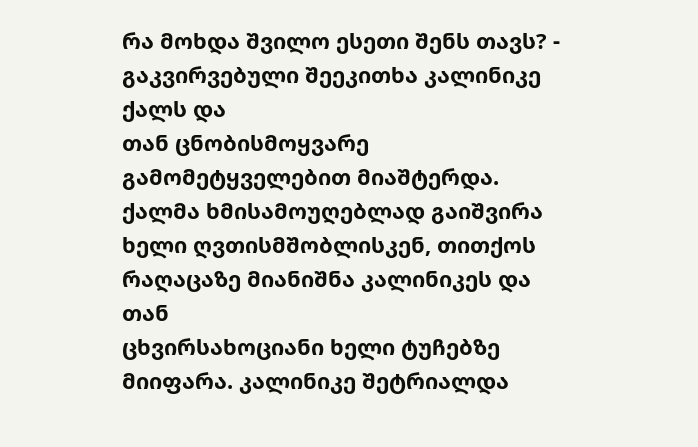რა მოხდა შვილო ესეთი შენს თავს? - გაკვირვებული შეეკითხა კალინიკე ქალს და
თან ცნობისმოყვარე გამომეტყველებით მიაშტერდა. ქალმა ხმისამოუღებლად გაიშვირა
ხელი ღვთისმშობლისკენ, თითქოს რაღაცაზე მიანიშნა კალინიკეს და თან
ცხვირსახოციანი ხელი ტუჩებზე მიიფარა. კალინიკე შეტრიალდა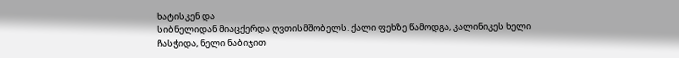ხატისკენ და
სიბნელიდან მიაცქერდა ღვთისმშობელს. ქალი ფეხზე წამოდგა, კალინიკეს ხელი
ჩასჭიდა, ნელი ნაბიჯით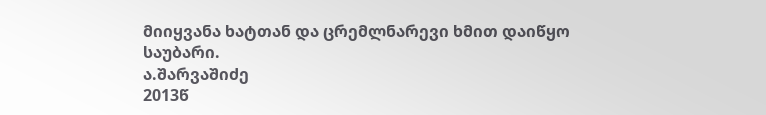მიიყვანა ხატთან და ცრემლნარევი ხმით დაიწყო საუბარი.
ა.შარვაშიძე
2013წ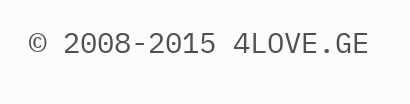© 2008-2015 4LOVE.GE